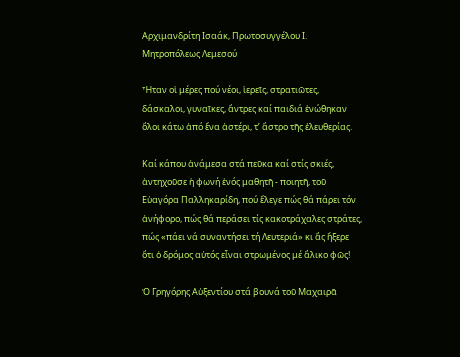Αρχιμανδρίτη Ισαάκ, Πρωτοσυγγέλου Ι. Μητροπόλεως Λεμεσού

Ἦταν οἱ μέρες πού νέοι, ἱερεῖς, στρατιῶτες, δάσκαλοι, γυναῖκες, ἄντρες καί παιδιά ἑνώθηκαν ὅλοι κάτω ἀπό ἕνα ἀστέρι, τ’ ἄστρο τῆς ἐλευθερίας.

Καί κάπου ἀνάμεσα στά πεῦκα καί στίς σκιές, ἀντηχοῦσε ἡ φωνή ἑνός μαθητῆ - ποιητῆ, τοῦ Εὐαγόρα Παλληκαρίδη, πού ἔλεγε πώς θά πάρει τόν ἀνήφορο, πώς θά περάσει τίς κακοτράχαλες στράτες, πώς «πάει νά συναντήσει τή Λευτεριά» κι ἄς ἤξερε ὅτι ὁ δρόμος αὐτός εἶναι στρωμένος μέ ἄλικο φῶς!

Ὁ Γρηγόρης Αὐξεντίου στά βουνά τοῦ Μαχαιρᾶ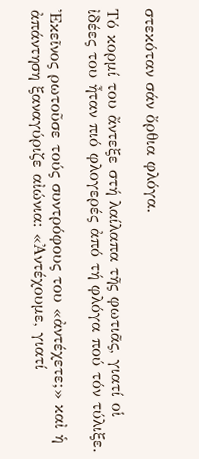στεκόταν σάν ὄρθια φλόγα.

Τό κορμί του ἄντεξε στή λαίλαπα τῆς φωτιᾶς, γιατί οἱ ἰδέες του ἦταν πιό φλογερές ἀπό τή φλόγα πού τόν τύλιξε.

Ἐκεῖνος ρωτοῦσε τούς συντρόφους του «ἀντέχετε;» καἰ ἡ ἀπάντηση ξαναγύριζε αἰώνια: «Ἀντέχουμε, γιατί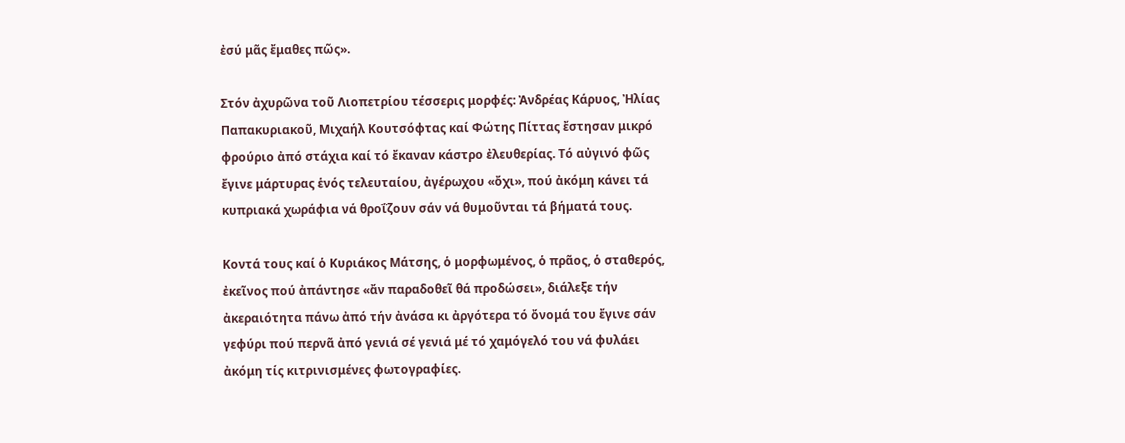ἐσύ μᾶς ἔμαθες πῶς».

Στόν ἀχυρῶνα τοῦ Λιοπετρίου τέσσερις μορφές: Ἀνδρέας Κάρυος, Ἠλίας Παπακυριακοῦ, Μιχαήλ Κουτσόφτας καί Φώτης Πίττας ἔστησαν μικρό φρούριο ἀπό στάχια καί τό ἔκαναν κάστρο ἐλευθερίας. Τό αὐγινό φῶς ἔγινε μάρτυρας ἑνός τελευταίου, ἀγέρωχου «ὄχι», πού ἀκόμη κάνει τά κυπριακά χωράφια νά θροΐζουν σάν νά θυμοῦνται τά βήματά τους.

Κοντά τους καί ὁ Κυριάκος Μάτσης, ὁ μορφωμένος, ὁ πρᾶος, ὁ σταθερός, ἐκεῖνος πού ἀπάντησε «ἄν παραδοθεῖ θά προδώσει», διάλεξε τήν ἀκεραιότητα πάνω ἀπό τήν ἀνάσα κι ἀργότερα τό ὄνομά του ἔγινε σάν γεφύρι πού περνᾶ ἀπό γενιά σέ γενιά μέ τό χαμόγελό του νά φυλάει ἀκόμη τίς κιτρινισμένες φωτογραφίες.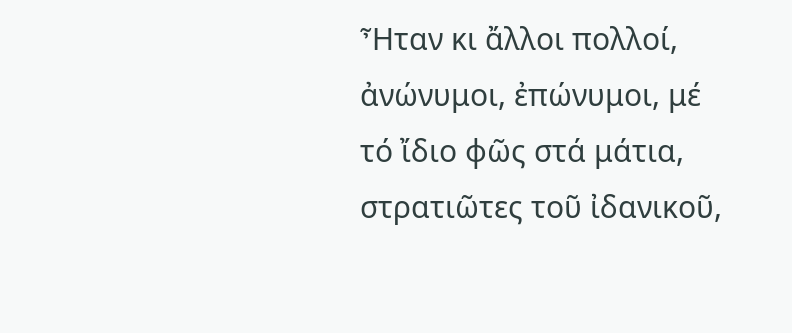Ἦταν κι ἄλλοι πολλοί, ἀνώνυμοι, ἐπώνυμοι, μέ τό ἴδιο φῶς στά μάτια, στρατιῶτες τοῦ ἰδανικοῦ,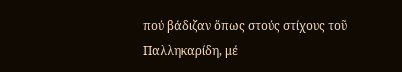πού βάδιζαν ὅπως στούς στίχους τοῦ Παλληκαρίδη, μέ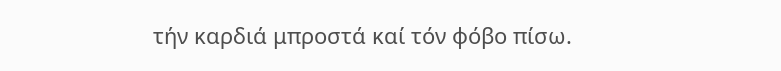τήν καρδιά μπροστά καί τόν φόβο πίσω.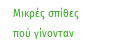Μικρές σπίθες πού γίνονταν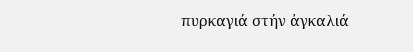πυρκαγιά στήν ἀγκαλιά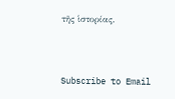τῆς ἱστορίας.



Subscribe to Email